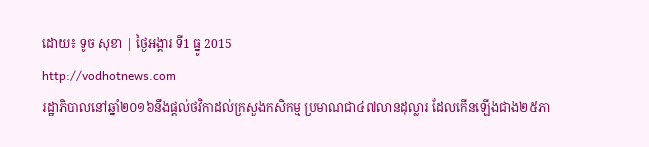ដោយ៖ ទូច សុខា | ថ្ងៃអង្គារ ទី1 ធ្នូ 2015
http://vodhotnews.com
រដ្ឋាភិបាលនៅឆ្នាំ២០១៦នឹងផ្តល់ថវិកាដល់ក្រសួងកសិកម្ម ប្រមាណជា៤៧លានដុល្លារ ដែលកើនឡើងជាង២៥ភា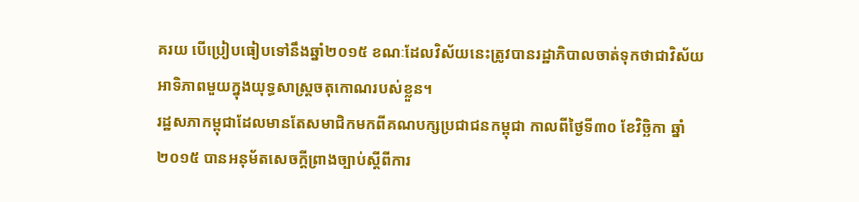គរយ បើប្រៀបធៀបទៅនឹងឆ្នាំ២០១៥ ខណៈដែលវិស័យនេះត្រូវបានរដ្ឋាភិបាលចាត់ទុកថាជាវិស័យអាទិភាពមួយក្នុងយុទ្ធសាស្រ្តចតុកោណរបស់ខ្លួន។
រដ្ឋសភាកម្ពុជាដែលមានតែសមាជិកមកពីគណបក្សប្រជាជនកម្ពុជា កាលពីថ្ងៃទី៣០ ខែវិច្ឆិកា ឆ្នាំ២០១៥ បានអនុម័តសេចក្តីព្រាងច្បាប់ស្តីពីការ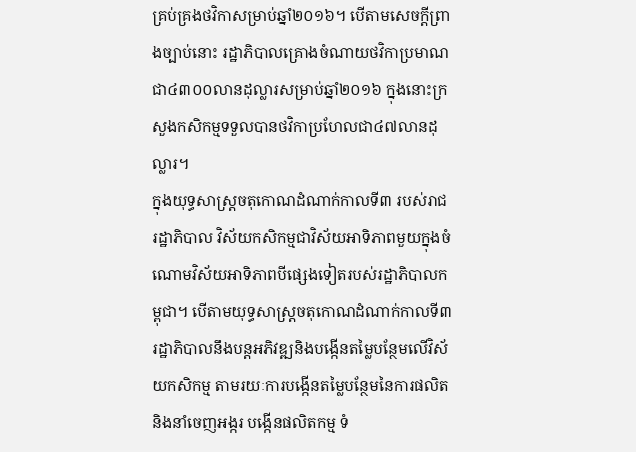គ្រប់គ្រងថវិកាសម្រាប់ឆ្នាំ២០១៦។ បើតាមសេចក្តីព្រាងច្បាប់នោះ រដ្ឋាភិបាលគ្រោងចំណាយថវិកាប្រមាណជា៤៣០០លានដុល្លារសម្រាប់ឆ្នាំ២០១៦ ក្នុងនោះក្រសួងកសិកម្មទទួលបានថវិកាប្រហែលជា៤៧លានដុល្លារ។
ក្នុងយុទ្ធសាស្រ្តចតុកោណដំណាក់កាលទី៣ របស់រាជរដ្ឋាភិបាល វិស័យកសិកម្មជាវិស័យអាទិភាពមួយក្នុងចំណោមវិស័យអាទិភាពបីផ្សេងទៀតរបស់រដ្ឋាភិបាលកម្ពុជា។ បើតាមយុទ្ធសាស្រ្តចតុកោណដំណាក់កាលទី៣ រដ្ឋាភិបាលនឹងបន្តអភិវឌ្ឍនិងបង្កើនតម្លៃបន្ថែមលើវិស័យកសិកម្ម តាមរយៈការបង្កើនតម្លៃបន្ថែមនៃការផលិតនិងនាំចេញអង្ករ បង្កើនផលិតកម្ម ទំ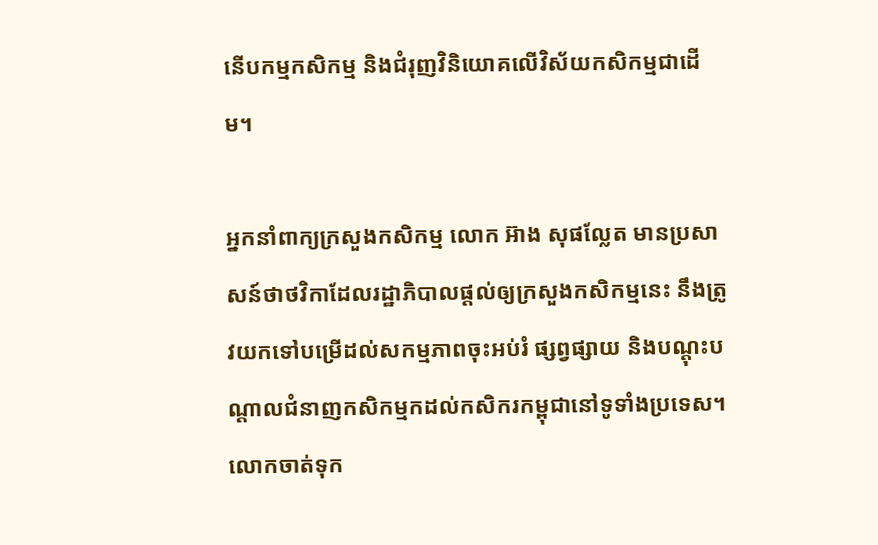នើបកម្មកសិកម្ម និងជំរុញវិនិយោគលើវិស័យកសិកម្មជាដើម។

អ្នកនាំពាក្យក្រសួងកសិកម្ម លោក អ៊ាង សុផល្លែត មានប្រសាសន៍ថាថវិកាដែលរដ្ឋាភិបាលផ្តល់ឲ្យក្រសួងកសិកម្មនេះ នឹងត្រូវយកទៅបម្រើដល់សកម្មភាពចុះអប់រំ ផ្សព្វផ្សាយ និងបណ្តុះបណ្តាលជំនាញកសិកម្មកដល់កសិករកម្ពុជានៅទូទាំងប្រទេស។ លោកចាត់ទុក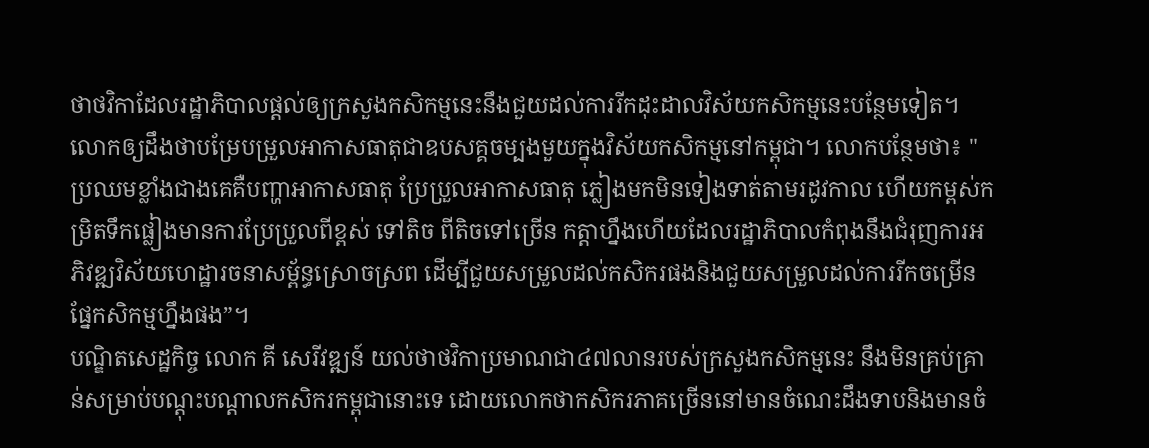ថាថវិកាដែលរដ្ឋាភិបាលផ្តល់ឲ្យក្រសួងកសិកម្មនេះនឹងជួយដល់ការរីកដុះដាលវិស័យកសិកម្មនេះបន្ថែមទៀត។
លោកឲ្យដឹងថាបម្រែបម្រួលអាកាសធាតុជាឧបសគ្គចម្បងមួយក្នុងវិស័យកសិកម្មនៅកម្ពុជា។ លោកបន្ថែមថា៖ "ប្រឈមខ្លាំងជាងគេគឺបញ្ហាអាកាសធាតុ ប្រែប្រួលអាកាសធាតុ ភ្លៀងមកមិនទៀងទាត់តាមរដូវកាល ហើយកម្ពស់កម្រិតទឹកផ្លៀងមានការប្រែប្រួលពីខ្ពស់ ទៅតិច ពីតិចទៅច្រើន កត្តាហ្នឹងហើយដែលរដ្ឋាភិបាលកំពុងនឹងជំរុញការអភិវឌ្ឍវិស័យហេដ្ឋារចនាសម្ព័ន្ធស្រោចស្រព ដើម្បីជួយសម្រួលដល់កសិករផងនិងជួយសម្រួលដល់ការរីកចម្រើនផ្នែកសិកម្មហ្នឹងផង”។
បណ្ឌិតសេដ្ឋកិច្ច លោក គី សេរីវឌ្ឍន៍ យល់ថាថវិកាប្រមាណជា៤៧លានរបស់ក្រសួងកសិកម្មនេះ នឹងមិនគ្រប់គ្រាន់សម្រាប់បណ្តុះបណ្តាលកសិករកម្ពុជានោះទេ ដោយលោកថាកសិករភាគច្រើននៅមានចំណេះដឹងទាបនិងមានចំ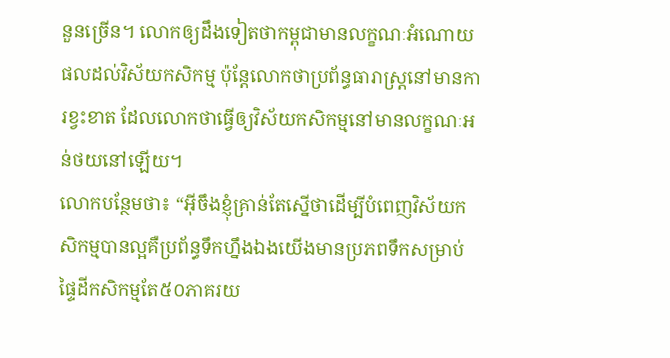នួនច្រើន។ លោកឲ្យដឹងទៀតថាកម្ពុជាមានលក្ខណៈអំណោយផលដល់វិស័យកសិកម្ម ប៉ុន្តែលោកថាប្រព័ន្ធធារាស្រ្តនៅមានការខ្វះខាត ដែលលោកថាធ្វើឲ្យវិស័យកសិកម្មនៅមានលក្ខណៈអន់ថយនៅឡើយ។
លោកបន្ថែមថា៖ “អ៊ីចឹងខ្ញុំគ្រាន់តែស្នើថាដើម្បីបំពេញវិស័យកសិកម្មបានល្អគឺប្រព័ន្ធទឹកហ្នឹងឯងយើងមានប្រភពទឹកសម្រាប់ផ្ទៃដីកសិកម្មតែ៥០ភាគរយ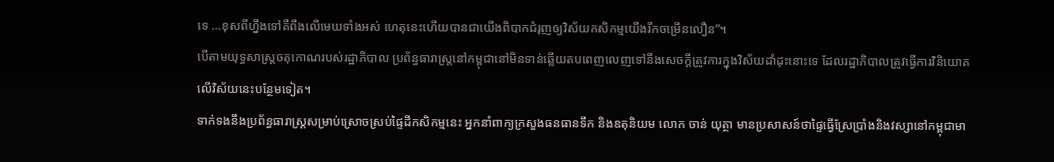ទេ …ខុសពីហ្នឹងទៅគឺពឹងលើមេឃទាំងអស់ ហេតុនេះហើយបានជាយើងពិបាកជំរុញឲ្យវិស័យកសិកម្មយើងរីកចម្រើនលឿន”។
បើតាមយុទ្ធសាស្រ្តចតុកោណរបស់រដ្ឋាភិបាល ប្រព័ន្ធធារាស្រ្តនៅកម្ពុជានៅមិនទាន់ឆ្លើយតបពេញលេញទៅនឹងសេចក្តីត្រូវការក្នុងវិស័យដាំដុះនោះទេ ដែលរដ្ឋាភិបាលត្រូវធ្វើការវិនិយោគលើវិស័យនេះបន្ថែមទៀត។
ទាក់ទងនឹងប្រព័ន្ធធារាស្រ្តសម្រាប់ស្រោចស្រប់ផ្ទៃដីកសិកម្មនេះ អ្នកនាំពាក្យក្រសួងធនធានទឹក និងឧតុនិយម លោក ចាន់ យុត្ថា មានប្រសាសន៍ថាផ្ទៃធ្វើស្រែប្រាំងនិងវស្សានៅកម្ពុជាមា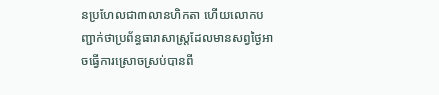នប្រហែលជា៣លានហិកតា ហើយលោកបញ្ជាក់ថាប្រព័ន្ធធារាសាស្រ្តដែលមានសព្វថ្ងៃអាចធ្វើការស្រោចស្រប់បានពី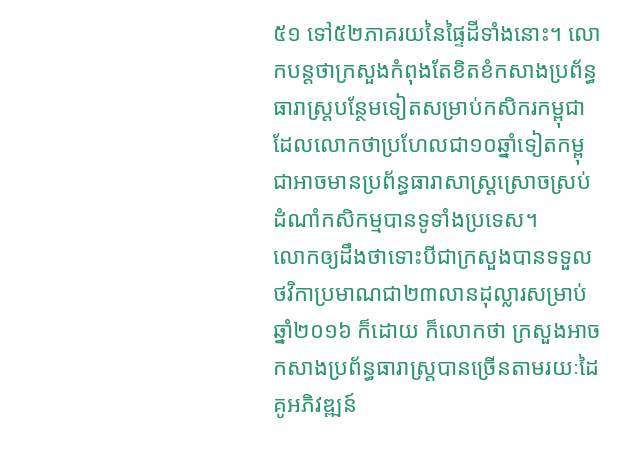៥១ ទៅ៥២ភាគរយនៃផ្ទៃដីទាំងនោះ។ លោកបន្តថាក្រសួងកំពុងតែខិតខំកសាងប្រព័ន្ធធារាស្រ្តបន្ថែមទៀតសម្រាប់កសិករកម្ពុជា ដែលលោកថាប្រហែលជា១០ឆ្នាំទៀតកម្ពុជាអាចមានប្រព័ន្ធធារាសាស្រ្តស្រោចស្រប់ដំណាំកសិកម្មបានទូទាំងប្រទេស។
លោកឲ្យដឹងថាទោះបីជាក្រសួងបានទទួលថវិកាប្រមាណជា២៣លានដុល្លារសម្រាប់ឆ្នាំ២០១៦ ក៏ដោយ ក៏លោកថា ក្រសួងអាចកសាងប្រព័ន្ធធារាស្រ្តបានច្រើនតាមរយៈដៃគូអភិវឌ្ឍន៍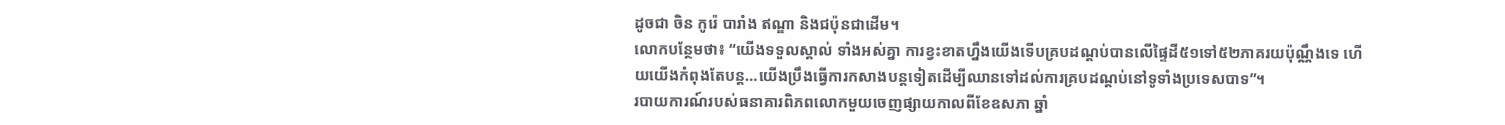ដូចជា ចិន កូរ៉េ បារាំង ឥណ្ឌា និងជប៉ុនជាដើម។
លោកបន្ថែមថា៖ “យើងទទួលស្គាល់ ទាំងអស់គ្នា ការខ្វះខាតហ្នឹងយើងទើបគ្របដណ្តប់បានលើផ្ទៃដី៥១ទៅ៥២ភាគរយប៉ុណ្ណឹងទេ ហើយយើងកំពុងតែបន្ត…យើងប្រឹងធ្វើការកសាងបន្តទៀតដើម្បីឈានទៅដល់ការគ្របដណ្តប់នៅទូទាំងប្រទេសបាទ”។
របាយការណ៍របស់ធនាគារពិភពលោកមួយចេញផ្សាយកាលពីខែឧសភា ឆ្នាំ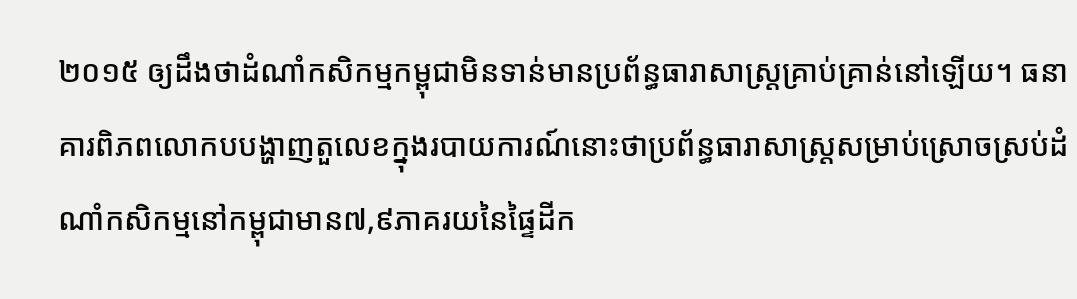២០១៥ ឲ្យដឹងថាដំណាំកសិកម្មកម្ពុជាមិនទាន់មានប្រព័ន្ធធារាសាស្រ្តគ្រាប់គ្រាន់នៅឡើយ។ ធនាគារពិភពលោកបបង្ហាញតួលេខក្នុងរបាយការណ៍នោះថាប្រព័ន្ធធារាសាស្រ្តសម្រាប់ស្រោចស្រប់ដំណាំកសិកម្មនៅកម្ពុជាមាន៧,៩ភាគរយនៃផ្ទៃដីក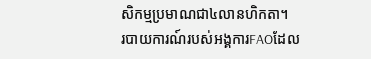សិកម្មប្រមាណជា៤លានហិកតា។
របាយការណ៍របស់អង្គការFAOដែល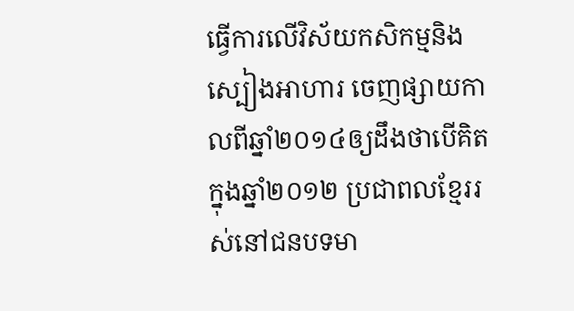ធ្វើការលើវិស័យកសិកម្មនិងស្បៀងអាហារ ចេញផ្សាយកាលពីឆ្នាំ២០១៤ឲ្យដឹងថាបើគិតក្នុងឆ្នាំ២០១២ ប្រជាពលខ្មែររស់នៅជនបទមា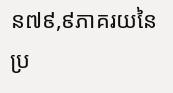ន៧៩,៩ភាគរយនៃប្រ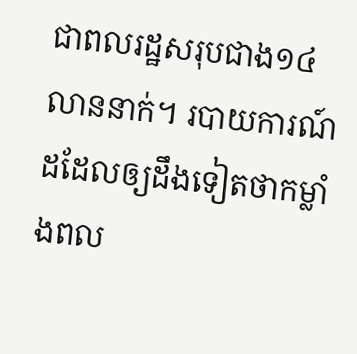ជាពលរដ្ឋសរុបជាង១៤លាននាក់។ របាយការណ៍ដដែលឲ្យដឹងទៀតថាកម្លាំងពល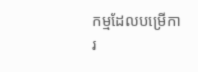កម្មដែលបម្រើការ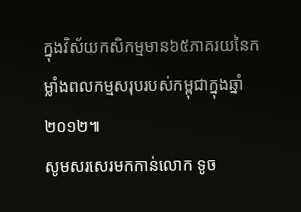ក្នុងវិស័យកសិកម្មមាន៦៥ភាគរយនៃកម្លាំងពលកម្មសរុបរបស់កម្ពុជាក្នុងឆ្នាំ ២០១២៕
សូមសរសេរមកកាន់លោក ទូច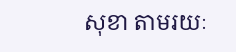សុខា តាមរយៈ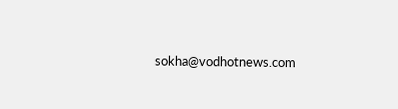sokha@vodhotnews.com